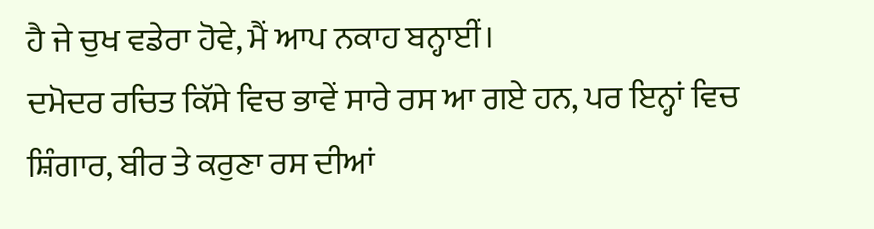ਹੈ ਜੇ ਚੁਖ ਵਡੇਰਾ ਹੋਵੇ, ਮੈਂ ਆਪ ਨਕਾਹ ਬਨ੍ਹਾਈਂ।
ਦਮੋਦਰ ਰਚਿਤ ਕਿੱਸੇ ਵਿਚ ਭਾਵੇਂ ਸਾਰੇ ਰਸ ਆ ਗਏ ਹਨ, ਪਰ ਇਨ੍ਹਾਂ ਵਿਚ ਸ਼ਿੰਗਾਰ, ਬੀਰ ਤੇ ਕਰੁਣਾ ਰਸ ਦੀਆਂ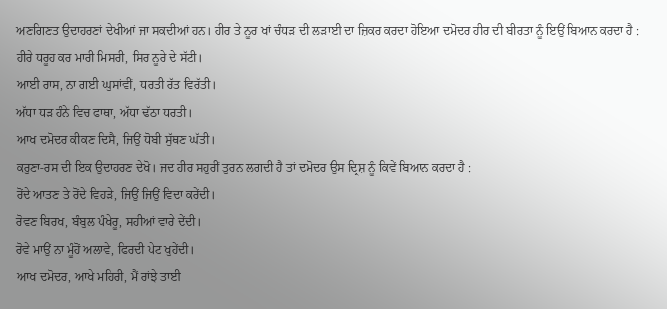ਅਣਗਿਣਤ ਉਦਾਹਰਣਾਂ ਦੇਖੀਆਂ ਜਾ ਸਕਦੀਆਂ ਹਨ। ਹੀਰ ਤੇ ਨੂਰ ਖਾਂ ਚੰਧੜ ਦੀ ਲੜਾਈ ਦਾ ਜ਼ਿਕਰ ਕਰਦਾ ਹੋਇਆ ਦਮੋਦਰ ਹੀਰ ਦੀ ਬੀਰਤਾ ਨੂੰ ਇਉਂ ਬਿਆਨ ਕਰਦਾ ਹੈ :
ਹੀਰੇ ਧਰੂਹ ਕਰ ਮਾਰੀ ਮਿਸਰੀ, ਸਿਰ ਨੂਰੇ ਦੇ ਸੱਟੀ।
ਆਈ ਰਾਸ, ਨਾ ਗਈ ਘੁਸਾਂਵੀਂ, ਧਰਤੀ ਰੱਤ ਵਿਰੱਤੀ।
ਅੱਧਾ ਧੜ ਹੰਨੇ ਵਿਚ ਫਾਥਾ, ਅੱਧਾ ਢੱਠਾ ਧਰਤੀ।
ਆਖ ਦਮੋਦਰ ਕੀਕਣ ਦਿਸੈ, ਜਿਉਂ ਧੋਬੀ ਸੁੱਥਣ ਘੱਤੀ।
ਕਰੁਣਾ-ਰਸ ਦੀ ਇਕ ਉਦਾਹਰਣ ਦੇਖੋ। ਜਦ ਹੀਰ ਸਹੁਰੀਂ ਤੁਰਨ ਲਗਦੀ ਹੈ ਤਾਂ ਦਮੋਦਰ ਉਸ ਦ੍ਰਿਸ਼ ਨੂੰ ਕਿਵੇਂ ਬਿਆਨ ਕਰਦਾ ਹੈ :
ਰੋਂਦੇ ਆਤਣ ਤੇ ਰੋਂਦੇ ਵਿਹੜੇ, ਜਿਉਂ ਜਿਉਂ ਵਿਦਾ ਕਰੇਂਦੀ।
ਰੋਵਣ ਬਿਰਖ, ਬੰਬੁਲ ਪੰਖੇਰੂ, ਸਹੀਆਂ ਵਾਰੇ ਦੇਂਦੀ।
ਰੋਵੇ ਮਾਉਂ ਨਾ ਮੂੰਹੋਂ ਅਲਾਵੇ, ਫਿਰਦੀ ਪੇਟ ਖੁਹੇਂਦੀ।
ਆਖ ਦਮੋਦਰ, ਆਖੇ ਮਹਿਰੀ, ਮੈਂ ਰਾਂਝੇ ਤਾਈ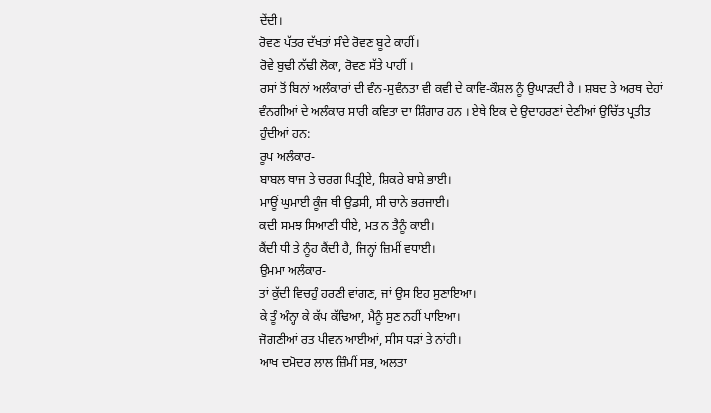ਦੇਂਦੀ।
ਰੋਵਣ ਪੱਤਰ ਦੱਖਤਾਂ ਸੰਦੇ ਰੋਵਣ ਬੂਟੇ ਕਾਹੀਂ।
ਰੋਵੇ ਬੁਢੀ ਨੱਢੀ ਲੋਕਾ, ਰੋਵਣ ਸੱਤੇ ਪਾਹੀਂ ।
ਰਸਾਂ ਤੋਂ ਬਿਨਾਂ ਅਲੰਕਾਰਾਂ ਦੀ ਵੰਨ-ਸੁਵੰਨਤਾ ਵੀ ਕਵੀ ਦੇ ਕਾਵਿ-ਕੌਸ਼ਲ ਨੂੰ ਉਘਾੜਦੀ ਹੈ । ਸ਼ਬਦ ਤੇ ਅਰਥ ਦੇਹਾਂ ਵੰਨਗੀਆਂ ਦੇ ਅਲੰਕਾਰ ਸਾਰੀ ਕਵਿਤਾ ਦਾ ਸ਼ਿੰਗਾਰ ਹਨ । ਏਥੇ ਇਕ ਦੇ ਉਦਾਹਰਣਾਂ ਦੇਣੀਆਂ ਉਚਿੱਤ ਪ੍ਰਤੀਤ ਹੁੰਦੀਆਂ ਹਨ:
ਰੂਪ ਅਲੰਕਾਰ-
ਬਾਬਲ ਥਾਜ ਤੇ ਚਰਗ ਪਿਤ੍ਰੀਏ, ਸ਼ਿਕਰੇ ਬਾਸ਼ੇ ਭਾਈ।
ਮਾਊਂ ਘੁਮਾਈ ਕੂੰਜ ਥੀ ਉਡਸੀ, ਸੀ ਚਾਨੇ ਭਰਜਾਈ।
ਕਦੀ ਸਮਝ ਸਿਆਣੀ ਧੀਏ, ਮਤ ਨ ਤੈਨੂੰ ਕਾਈ।
ਕੈਂਦੀ ਧੀ ਤੇ ਨੂੰਹ ਕੈਂਦੀ ਹੈ, ਜਿਨ੍ਹਾਂ ਜ਼ਿਮੀਂ ਵਧਾਈ।
ਉਮਮਾ ਅਲੰਕਾਰ-
ਤਾਂ ਕੁੱਦੀ ਵਿਚਹੁੰ ਹਰਣੀ ਵਾਂਗਣ, ਜਾਂ ਉਸ ਇਹ ਸੁਣਾਇਆ।
ਕੇ ਤੂੰ ਅੰਨ੍ਹਾ ਕੇ ਕੱਪ ਕੱਢਿਆ, ਮੈਨੂੰ ਸੁਣ ਨਹੀਂ ਪਾਇਆ।
ਜੋਗਣੀਆਂ ਰਤ ਪੀਵਨ ਆਈਆਂ, ਸੀਸ ਧੜਾਂ ਤੇ ਨਾਂਹੀ।
ਆਖ ਦਮੋਦਰ ਲਾਲ ਜ਼ਿੰਮੀਂ ਸਭ, ਅਲਤਾ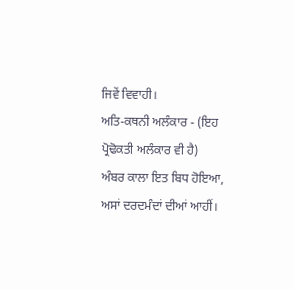ਜਿਵੇਂ ਵਿਵਾਹੀ।
ਅਤਿ-ਕਥਨੀ ਅਲੰਕਾਰ - (ਇਹ ਪ੍ਰੋਢੋਕਤੀ ਅਲੰਕਾਰ ਵੀ ਹੈ)
ਅੰਬਰ ਕਾਲਾ ਇਤ ਬਿਧ ਹੋਇਆ, ਅਸਾਂ ਦਰਦਮੰਦਾਂ ਦੀਆਂ ਆਹੀਂ।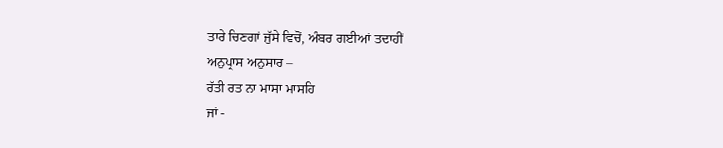ਤਾਰੇ ਚਿਣਗਾਂ ਜੁੱਸੇ ਵਿਚੋਂ, ਅੰਬਰ ਗਈਆਂ ਤਦਾਹੀਂ
ਅਨੁਪ੍ਰਾਸ ਅਨੁਸਾਰ –
ਰੱਤੀ ਰਤ ਨਾ ਮਾਸਾ ਮਾਸਹਿ
ਜਾਂ -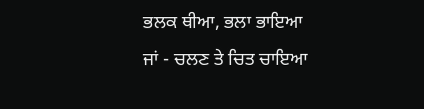ਭਲਕ ਥੀਆ, ਭਲਾ ਭਾਇਆ
ਜਾਂ - ਚਲਣ ਤੇ ਚਿਤ ਚਾਇਆ